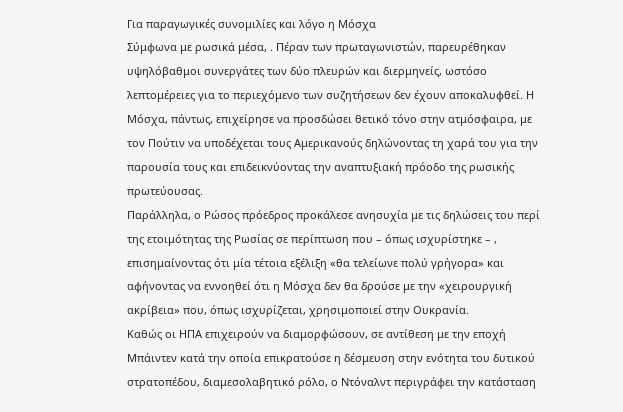Για παραγωγικές συνομιλίες και λόγο η Μόσχα
Σύμφωνα με ρωσικά μέσα, . Πέραν των πρωταγωνιστών, παρευρέθηκαν υψηλόβαθμοι συνεργάτες των δύο πλευρών και διερμηνείς, ωστόσο λεπτομέρειες για το περιεχόμενο των συζητήσεων δεν έχουν αποκαλυφθεί. Η Μόσχα, πάντως, επιχείρησε να προσδώσει θετικό τόνο στην ατμόσφαιρα, με τον Πούτιν να υποδέχεται τους Αμερικανούς δηλώνοντας τη χαρά του για την παρουσία τους και επιδεικνύοντας την αναπτυξιακή πρόοδο της ρωσικής πρωτεύουσας.
Παράλληλα, ο Ρώσος πρόεδρος προκάλεσε ανησυχία με τις δηλώσεις του περί της ετοιμότητας της Ρωσίας σε περίπτωση που – όπως ισχυρίστηκε – , επισημαίνοντας ότι μία τέτοια εξέλιξη «θα τελείωνε πολύ γρήγορα» και αφήνοντας να εννοηθεί ότι η Μόσχα δεν θα δρούσε με την «χειρουργική ακρίβεια» που, όπως ισχυρίζεται, χρησιμοποιεί στην Ουκρανία.
Καθώς οι ΗΠΑ επιχειρούν να διαμορφώσουν, σε αντίθεση με την εποχή Μπάιντεν κατά την οποία επικρατούσε η δέσμευση στην ενότητα του δυτικού στρατοπέδου, διαμεσολαβητικό ρόλο, ο Ντόναλντ περιγράφει την κατάσταση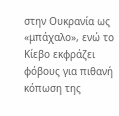στην Ουκρανία ως «μπάχαλο», ενώ το Κίεβο εκφράζει φόβους για πιθανή κόπωση της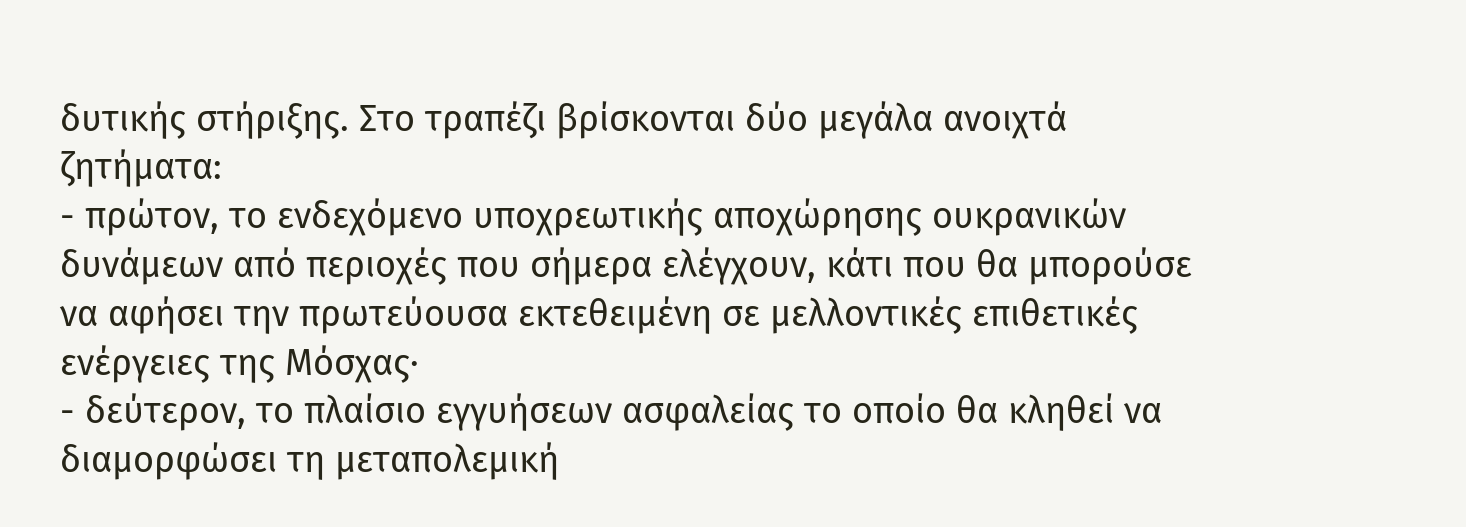δυτικής στήριξης. Στο τραπέζι βρίσκονται δύο μεγάλα ανοιχτά ζητήματα:
- πρώτον, το ενδεχόμενο υποχρεωτικής αποχώρησης ουκρανικών δυνάμεων από περιοχές που σήμερα ελέγχουν, κάτι που θα μπορούσε να αφήσει την πρωτεύουσα εκτεθειμένη σε μελλοντικές επιθετικές ενέργειες της Μόσχας·
- δεύτερον, το πλαίσιο εγγυήσεων ασφαλείας το οποίο θα κληθεί να διαμορφώσει τη μεταπολεμική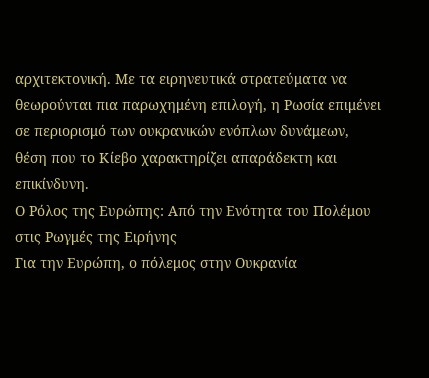αρχιτεκτονική. Με τα ειρηνευτικά στρατεύματα να θεωρούνται πια παρωχημένη επιλογή, η Ρωσία επιμένει σε περιορισμό των ουκρανικών ενόπλων δυνάμεων, θέση που το Κίεβο χαρακτηρίζει απαράδεκτη και επικίνδυνη.
Ο Ρόλος της Ευρώπης: Από την Ενότητα του Πολέμου στις Ρωγμές της Ειρήνης
Για την Ευρώπη, ο πόλεμος στην Ουκρανία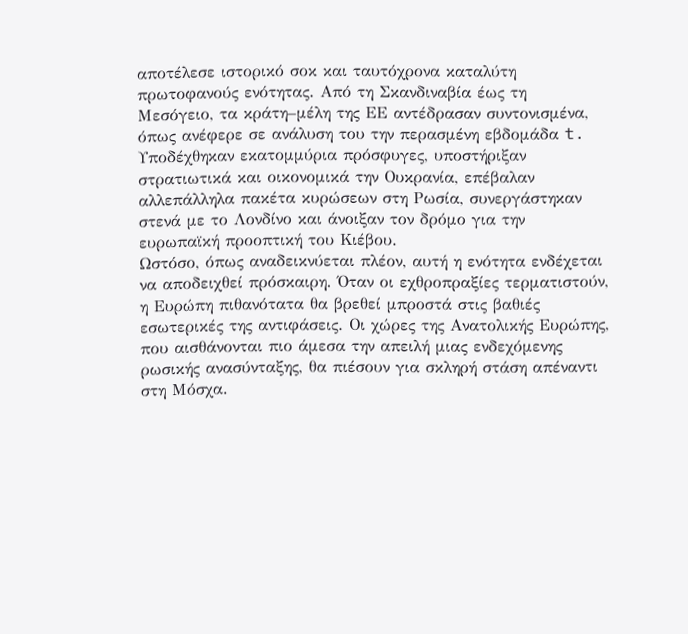αποτέλεσε ιστορικό σοκ και ταυτόχρονα καταλύτη πρωτοφανούς ενότητας. Από τη Σκανδιναβία έως τη Μεσόγειο, τα κράτη–μέλη της ΕΕ αντέδρασαν συντονισμένα, όπως ανέφερε σε ανάλυση του την περασμένη εβδομάδα t. Υποδέχθηκαν εκατομμύρια πρόσφυγες, υποστήριξαν στρατιωτικά και οικονομικά την Ουκρανία, επέβαλαν αλλεπάλληλα πακέτα κυρώσεων στη Ρωσία, συνεργάστηκαν στενά με το Λονδίνο και άνοιξαν τον δρόμο για την ευρωπαϊκή προοπτική του Κιέβου.
Ωστόσο, όπως αναδεικνύεται πλέον, αυτή η ενότητα ενδέχεται να αποδειχθεί πρόσκαιρη. Όταν οι εχθροπραξίες τερματιστούν, η Ευρώπη πιθανότατα θα βρεθεί μπροστά στις βαθιές εσωτερικές της αντιφάσεις. Οι χώρες της Ανατολικής Ευρώπης, που αισθάνονται πιο άμεσα την απειλή μιας ενδεχόμενης ρωσικής ανασύνταξης, θα πιέσουν για σκληρή στάση απέναντι στη Μόσχα.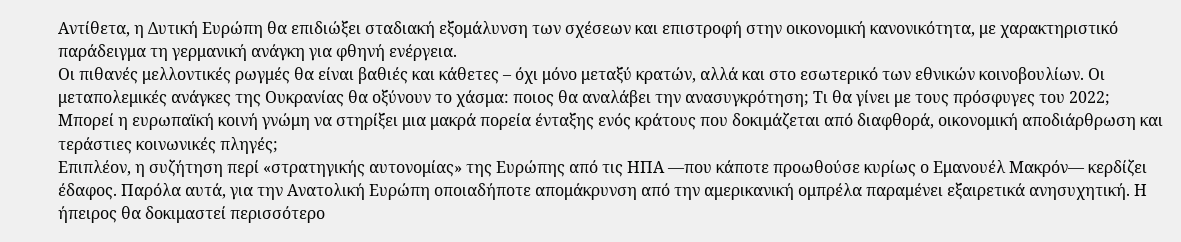Αντίθετα, η Δυτική Ευρώπη θα επιδιώξει σταδιακή εξομάλυνση των σχέσεων και επιστροφή στην οικονομική κανονικότητα, με χαρακτηριστικό παράδειγμα τη γερμανική ανάγκη για φθηνή ενέργεια.
Οι πιθανές μελλοντικές ρωγμές θα είναι βαθιές και κάθετες – όχι μόνο μεταξύ κρατών, αλλά και στο εσωτερικό των εθνικών κοινοβουλίων. Οι μεταπολεμικές ανάγκες της Ουκρανίας θα οξύνουν το χάσμα: ποιος θα αναλάβει την ανασυγκρότηση; Τι θα γίνει με τους πρόσφυγες του 2022; Μπορεί η ευρωπαϊκή κοινή γνώμη να στηρίξει μια μακρά πορεία ένταξης ενός κράτους που δοκιμάζεται από διαφθορά, οικονομική αποδιάρθρωση και τεράστιες κοινωνικές πληγές;
Επιπλέον, η συζήτηση περί «στρατηγικής αυτονομίας» της Ευρώπης από τις ΗΠΑ —που κάποτε προωθούσε κυρίως ο Εμανουέλ Μακρόν— κερδίζει έδαφος. Παρόλα αυτά, για την Ανατολική Ευρώπη οποιαδήποτε απομάκρυνση από την αμερικανική ομπρέλα παραμένει εξαιρετικά ανησυχητική. Η ήπειρος θα δοκιμαστεί περισσότερο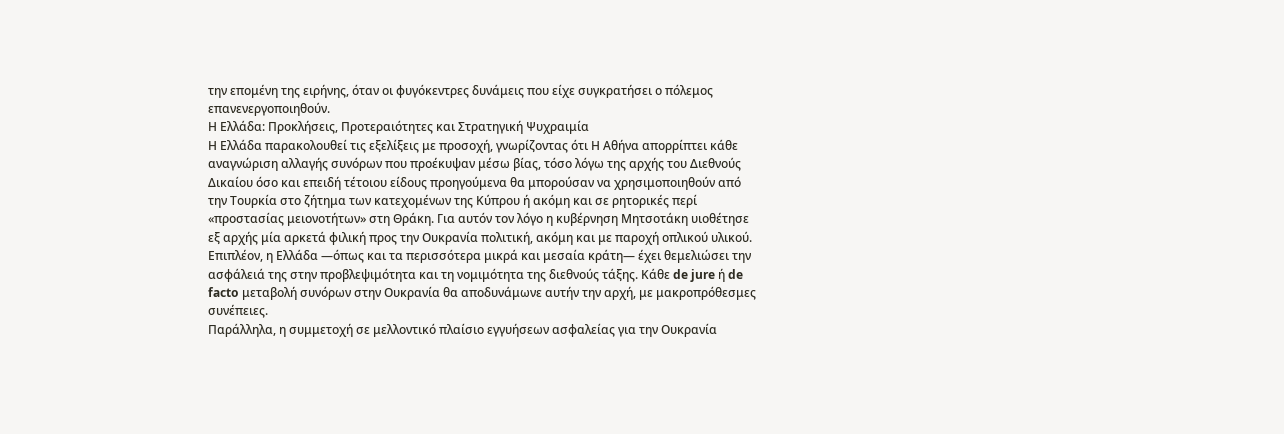την επομένη της ειρήνης, όταν οι φυγόκεντρες δυνάμεις που είχε συγκρατήσει ο πόλεμος επανενεργοποιηθούν.
Η Ελλάδα: Προκλήσεις, Προτεραιότητες και Στρατηγική Ψυχραιμία
Η Ελλάδα παρακολουθεί τις εξελίξεις με προσοχή, γνωρίζοντας ότι Η Αθήνα απορρίπτει κάθε αναγνώριση αλλαγής συνόρων που προέκυψαν μέσω βίας, τόσο λόγω της αρχής του Διεθνούς Δικαίου όσο και επειδή τέτοιου είδους προηγούμενα θα μπορούσαν να χρησιμοποιηθούν από την Τουρκία στο ζήτημα των κατεχομένων της Κύπρου ή ακόμη και σε ρητορικές περί «προστασίας μειονοτήτων» στη Θράκη. Για αυτόν τον λόγο η κυβέρνηση Μητσοτάκη υιοθέτησε εξ αρχής μία αρκετά φιλική προς την Ουκρανία πολιτική, ακόμη και με παροχή οπλικού υλικού.
Επιπλέον, η Ελλάδα —όπως και τα περισσότερα μικρά και μεσαία κράτη— έχει θεμελιώσει την ασφάλειά της στην προβλεψιμότητα και τη νομιμότητα της διεθνούς τάξης. Κάθε de jure ή de facto μεταβολή συνόρων στην Ουκρανία θα αποδυνάμωνε αυτήν την αρχή, με μακροπρόθεσμες συνέπειες.
Παράλληλα, η συμμετοχή σε μελλοντικό πλαίσιο εγγυήσεων ασφαλείας για την Ουκρανία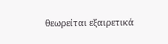θεωρείται εξαιρετικά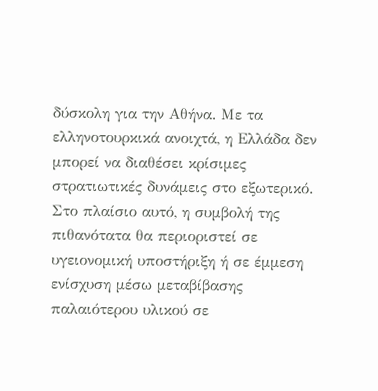δύσκολη για την Αθήνα. Με τα ελληνοτουρκικά ανοιχτά, η Ελλάδα δεν μπορεί να διαθέσει κρίσιμες στρατιωτικές δυνάμεις στο εξωτερικό. Στο πλαίσιο αυτό, η συμβολή της πιθανότατα θα περιοριστεί σε υγειονομική υποστήριξη ή σε έμμεση ενίσχυση μέσω μεταβίβασης παλαιότερου υλικού σε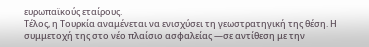ευρωπαϊκούς εταίρους.
Τέλος, η Τουρκία αναμένεται να ενισχύσει τη γεωστρατηγική της θέση. Η συμμετοχή της στο νέο πλαίσιο ασφαλείας —σε αντίθεση με την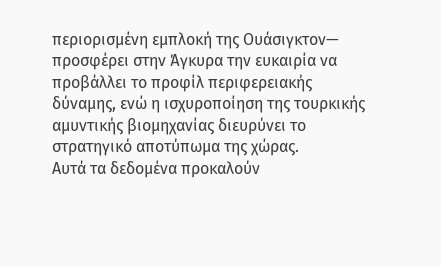περιορισμένη εμπλοκή της Ουάσιγκτον— προσφέρει στην Άγκυρα την ευκαιρία να προβάλλει το προφίλ περιφερειακής δύναμης, ενώ η ισχυροποίηση της τουρκικής αμυντικής βιομηχανίας διευρύνει το στρατηγικό αποτύπωμα της χώρας.
Αυτά τα δεδομένα προκαλούν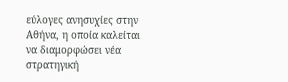εύλογες ανησυχίες στην Αθήνα, η οποία καλείται να διαμορφώσει νέα στρατηγική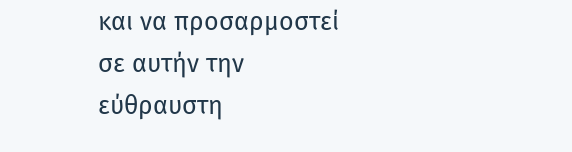και να προσαρμοστεί σε αυτήν την εύθραυστη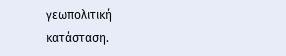γεωπολιτική κατάσταση.